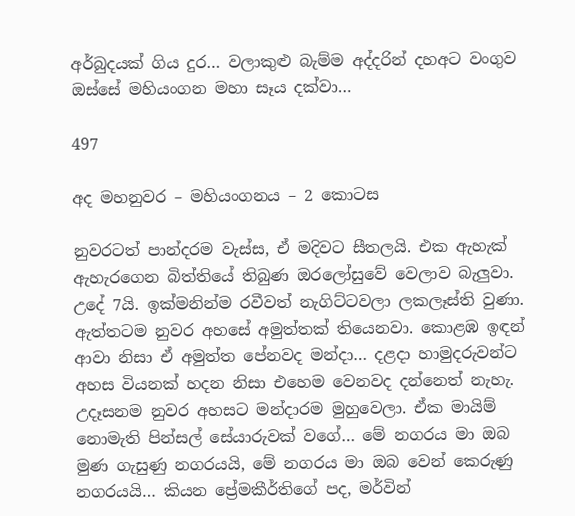අර්බුදයක් ගිය දුර… වලාකුළු බැම්ම අද්දරින් දහඅට වංගුව ඔස්සේ මහියංගන මහා සෑය දක්වා…

497

අද මහනුවර – මහියංගනය – 2 කොටස

නුවරටත් පාන්දරම වැස්ස, ඒ මදිවට සීතලයි. එක ඇහැක් ඇහැරගෙන බිත්තියේ තිබුණ ඔරලෝසුවේ වෙලාව බැලුවා. උදේ 7යි. ඉක්මනින්ම රවීවත් නැගිට්ටවලා ලකලෑස්ති වුණා. ඇත්තටම නුවර අහසේ අමුත්තක් තියෙනවා. කොළඹ ඉඳන් ආවා නිසා ඒ අමුත්ත පේනවද මන්දා… දළදා හාමුදරුවන්ට අහස වියනක් හදන නිසා එහෙම වෙනවද දන්නෙත් නැහැ. උදෑසනම නුවර අහසට මන්දාරම මුහුවෙලා. ඒක මායිම් නොමැති පින්සල් සේයාරුවක් වගේ… මේ නගරය මා ඔබ මුණ ගැසුණු නගරයයි, මේ නගරය මා ඔබ වෙන් කෙරුණු නගරයයි… කියන ප්‍රේමකීර්තිගේ පද, මර්වින්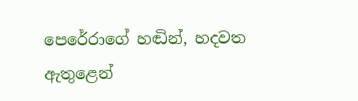පෙරේරාගේ හඬින්, හදවත ඇතුළෙන්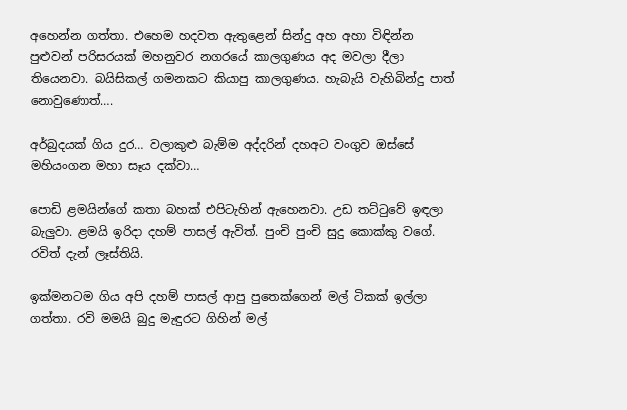අහෙන්න ගත්තා. එහෙම හදවත ඇතුළෙන් සින්දු අහ අහා විඳින්න පුළුවන් පරිසරයක් මහනුවර නගරයේ කාලගුණය අද මවලා දීලා තියෙනවා. බයිසිකල් ගමනකට කියාපු කාලගුණය. හැබැයි වැහිබින්දු පාත් නොවුණොත්….

අර්බුදයක් ගිය දුර… වලාකුළු බැම්ම අද්දරින් දහඅට වංගුව ඔස්සේ මහියංගන මහා සෑය දක්වා…

පොඩි ළමයින්ගේ කතා බහක් එපිටැහින් ඇහෙනවා. උඩ තට්ටුවේ ඉඳලා බැලුවා. ළමයි ඉරිදා දහම් පාසල් ඇවිත්. පුංචි පුංචි සුදු කොක්කු වගේ. රවිත් දැන් ලෑස්තියි.

ඉක්මනටම ගිය අපි දහම් පාසල් ආපු පුතෙක්ගෙන් මල් ටිකක් ඉල්ලා ගත්තා. රවි මමයි බුදු මැඳුරට ගිහින් මල්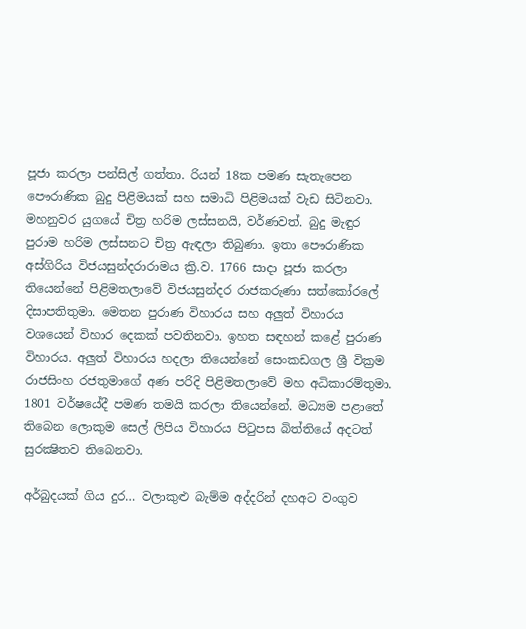පූජා කරලා පන්සිල් ගත්තා. රියන් 18ක පමණ සැතැපෙන පෞරාණික බුදු පිළිමයක් සහ සමාධි පිළිමයක් වැඩ සිටිනවා. මහනුවර යුගයේ චිත්‍ර හරිම ලස්සනයි, වර්ණවත්. බුදු මැඳුර පුරාම හරිම ලස්සනට චිත්‍ර ඇඳලා තිබුණා. ඉතා පෞරාණික අස්ගිරිය විජයසුන්දරාරාමය ක්‍රි.ව. 1766 සාදා පූජා කරලා තියෙන්නේ පිළිමතලාවේ විජයසුන්දර රාජකරුණා සත්කෝරලේ දිසාපතිතුමා. මෙතන පුරාණ විහාරය සහ අලුත් විහාරය වශයෙන් විහාර දෙකක් පවතිනවා. ඉහත සඳහන් කළේ පුරාණ විහාරය. අලුත් විහාරය හදලා තියෙන්නේ සෙංකඩගල ශ්‍රී වික්‍රම රාජසිංහ රජතුමාගේ අණ පරිදි පිළිමතලාවේ මහ අධිකාරම්තුමා. 1801 වර්ෂයේදී පමණ තමයි කරලා තියෙන්නේ. මධ්‍යම පළාතේ තිබෙන ලොකුම සෙල් ලිපිය විහාරය පිටුපස බිත්තියේ අදටත් සුරක්‍ෂිතව තිබෙනවා.

අර්බුදයක් ගිය දුර… වලාකුළු බැම්ම අද්දරින් දහඅට වංගුව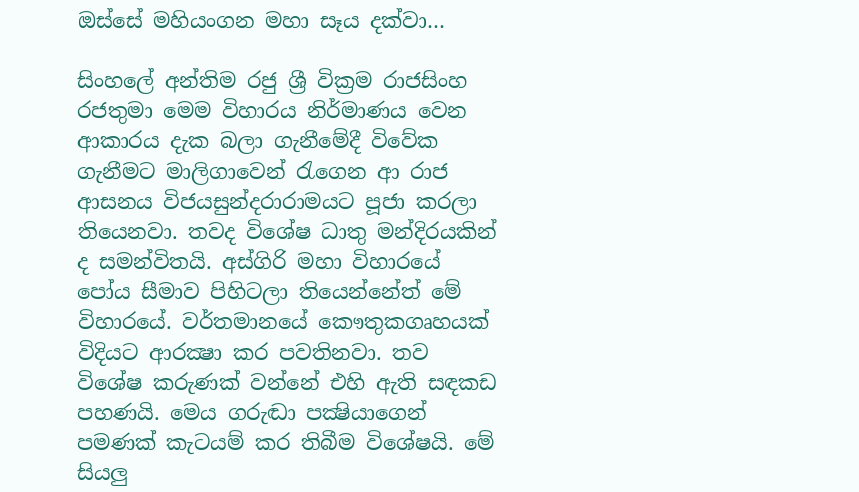ඔස්සේ මහියංගන මහා සෑය දක්වා…

සිංහලේ අන්තිම රජු ශ්‍රී වික්‍රම රාජසිංහ රජතුමා මෙම විහාරය නිර්මාණය වෙන ආකාරය දැක බලා ගැනීමේදී විවේක ගැනීමට මාලිගාවෙන් රැගෙන ආ රාජ ආසනය විජයසුන්දරාරාමයට පූජා කරලා තියෙනවා. තවද විශේෂ ධාතු මන්දිරයකින් ද සමන්විතයි. අස්ගිරි මහා විහාරයේ පෝය සීමාව පිහිටලා තියෙන්නේත් මේ විහාරයේ. වර්තමානයේ කෞතුකගෘහයක් විදියට ආරක්‍ෂා කර පවතිනවා. තව විශේෂ කරුණක් වන්නේ එහි ඇති සඳකඩ පහණයි. මෙය ගරුඬා පක්‍ෂියාගෙන් පමණක් කැටයම් කර තිබීම විශේෂයි. මේ සියලු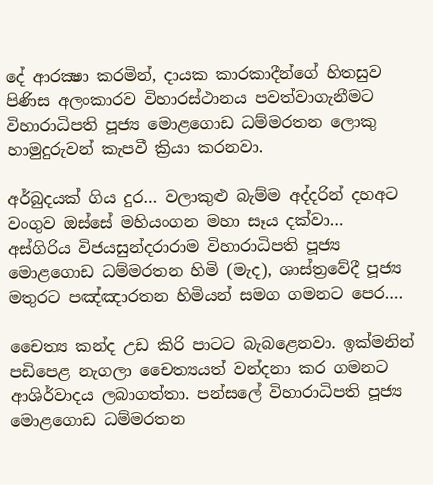දේ ආරක්‍ෂා කරමින්, දායක කාරකාදීන්ගේ හිතසුව පිණිස අලංකාරව විහාරස්ථානය පවත්වාගැනීමට විහාරාධිපති පූජ්‍ය මොළගොඩ ධම්මරතන ලොකු හාමුදුරුවන් කැපවී ක්‍රියා කරනවා.

අර්බුදයක් ගිය දුර… වලාකුළු බැම්ම අද්දරින් දහඅට වංගුව ඔස්සේ මහියංගන මහා සෑය දක්වා…
අස්ගිරිය විජයසුන්දරාරාම විහාරාධිපති පූජ්‍ය මොළගොඩ ධම්මරතන හිමි (මැද), ශාස්ත්‍රවේදී පූජ්‍ය මතුරට පඤ්ඤාරතන හිමියන් සමග ගමනට පෙර….

චෛත්‍ය කන්ද උඩ කිරි පාටට බැබළෙනවා. ඉක්මනින් පඩිපෙළ නැගලා චෛත්‍යයත් වන්දනා කර ගමනට ආශිර්වාදය ලබාගත්තා. පන්සලේ විහාරාධිපති පූජ්‍ය මොළගොඩ ධම්මරතන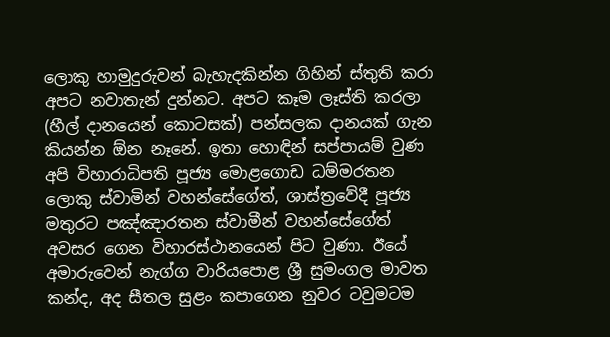ලොකු හාමුදුරුවන් බැහැදකින්න ගිහින් ස්තුති කරා අපට නවාතැන් දුන්නට. අපට කෑම ලෑස්ති කරලා (හීල් දානයෙන් කොටසක්) පන්සලක දානයක් ගැන කියන්න ඕන නෑනේ. ඉතා හොඳින් සප්පායම් වුණ අපි විහාරාධිපති පූජ්‍ය මොළගොඩ ධම්මරතන ලොකු ස්වාමින් වහන්සේගේත්, ශාස්ත්‍රවේදී පූජ්‍ය මතුරට පඤ්ඤාරතන ස්වාමීන් වහන්සේගේත් අවසර ගෙන විහාරස්ථානයෙන් පිට වුණා. ඊයේ අමාරුවෙන් නැග්ග වාරියපොළ ශ්‍රී සුමංගල මාවත කන්ද, අද සීතල සුළං කපාගෙන නුවර ටවුමටම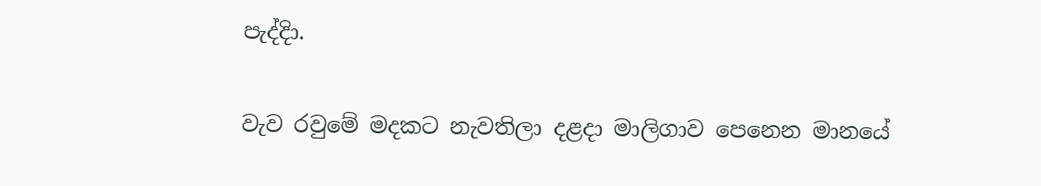පැද්දිා.

වැව රවුමේ මදකට නැවතිලා දළදා මාලිගාව පෙනෙන මානයේ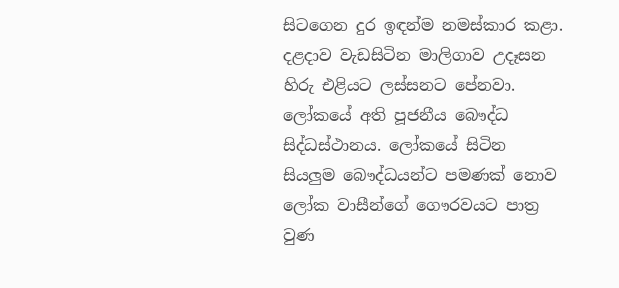සිටගෙන දුර ඉඳන්ම නමස්කාර කළා. දළදාව වැඩසිටින මාලිගාව උදෑසන හිරු එළියට ලස්සනට පේනවා. ලෝකයේ අති පූජනීය බෞද්ධ සිද්ධස්ථානය. ලෝකයේ සිටින සියලුම බෞද්ධයන්ට පමණක් නොව ලෝක වාසීන්ගේ ගෞරවයට පාත්‍ර වුණ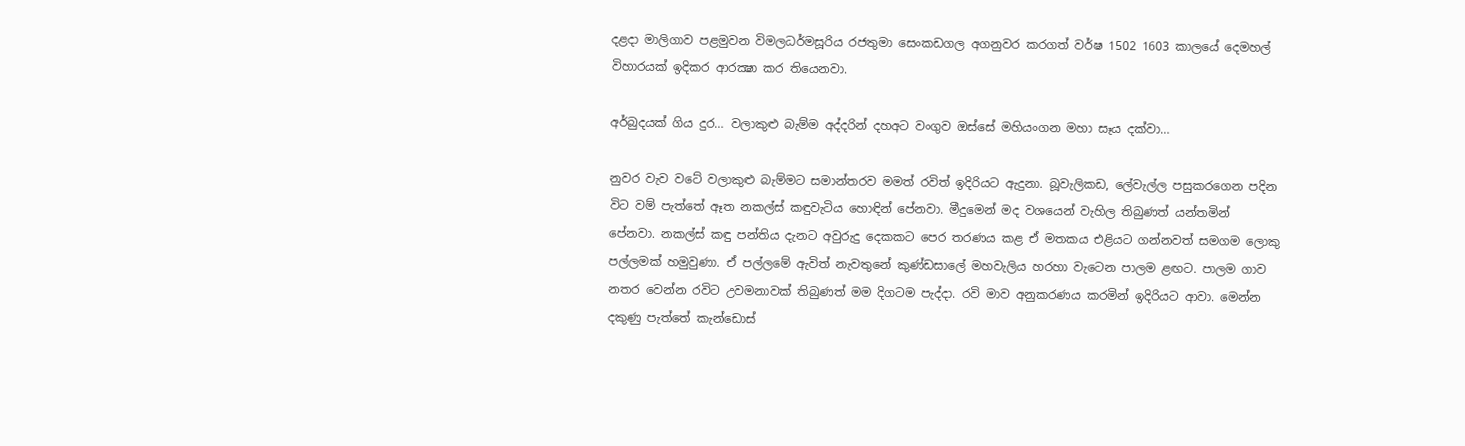දළදා මාලිගාව පළමුවන විමලධර්මසූරිය රජතුමා සෙංකඩගල අගනුවර කරගත් වර්ෂ 1502 1603 කාලයේ දෙමහල් විහාරයක් ඉදිකර ආරක්‍ෂා කර තියෙනවා.

අර්බුදයක් ගිය දුර… වලාකුළු බැම්ම අද්දරින් දහඅට වංගුව ඔස්සේ මහියංගන මහා සෑය දක්වා…

නුවර වැව වටේ වලාකුළු බැම්මට සමාන්තරව මමත් රවිත් ඉදිරියට ඇදුනා. බූවැලිකඩ, ලේවැල්ල පසුකරගෙන පදින විට වම් පැත්තේ ඈත නකල්ස් කඳුවැටිය හොඳින් පේනවා. මීදුමෙන් මද වශයෙන් වැහිල තිබුණත් යන්තමින් පේනවා. නකල්ස් කඳු පන්තිය දැනට අවුරුදු දෙකකට පෙර තරණය කළ ඒ මතකය එළියට ගන්නවත් සමගම ලොකු පල්ලමක් හමුවුණා. ඒ පල්ලමේ ඇවිත් නැවතුනේ කුණ්ඩසාලේ මහවැලිය හරහා වැටෙන පාලම ළඟට. පාලම ගාව නතර වෙන්න රවිට උවමනාවක් තිබුණත් මම දිගටම පැද්දා. රවි මාව අනුකරණය කරමින් ඉදිරියට ආවා. මෙන්න දකුණු පැත්තේ කැන්ඩොස්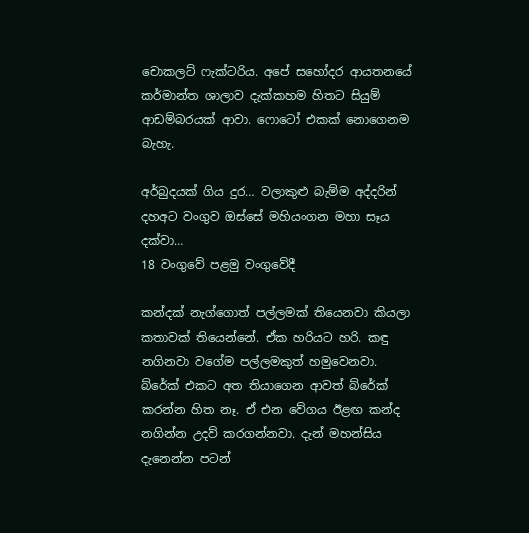චොකලට් ෆැක්ටරිය. අපේ සහෝදර ආයතනයේ කර්මාන්ත ශාලාව දැක්කහම හිතට සියුම් ආඩම්බරයක් ආවා. ෆොටෝ එකක් නොගෙනම බැහැ.

අර්බුදයක් ගිය දුර… වලාකුළු බැම්ම අද්දරින් දහඅට වංගුව ඔස්සේ මහියංගන මහා සෑය දක්වා…
18 වංගුවේ පළමු වංගුවේදී

කන්දක් නැග්ගොත් පල්ලමක් තියෙනවා කියලා කතාවක් තියෙන්නේ. ඒක හරියට හරි. කඳු නගිනවා වගේම පල්ලමකුත් හමුවෙනවා. බ්රේක් එකට අත තියාගෙන ආවත් බ්රේක් කරන්න හිත නෑ. ඒ එන වේගය ඊළඟ කන්ද නගින්න උදව් කරගන්නවා. දැන් මහන්සිය දැනෙන්න පටන්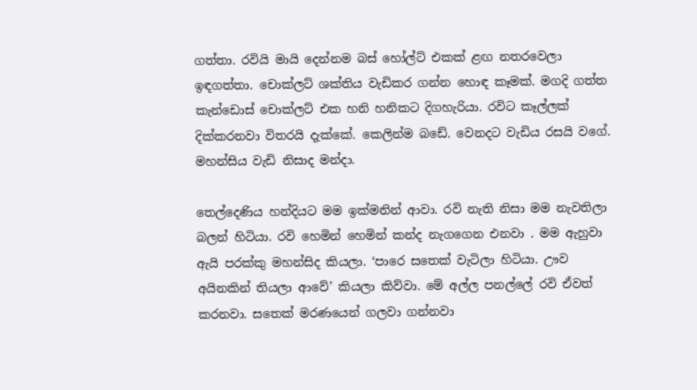ගත්තා. රවියි මායි දෙන්නම බස් හෝල්ට් එකක් ළඟ නතරවෙලා ඉඳගත්තා. චොක්ලට් ශක්තිය වැඩිකර ගන්න හොඳ කෑමක්. මගදි ගත්ත කැන්ඩොස් චොක්ලට් එක හනි හනිකට දිගහැරියා. රවිට කෑල්ලක් දික්කරනවා විතරයි දැක්කේ. කෙලින්ම බඩේ. වෙනදට වැඩිය රසයි වගේ. මහන්සිය වැඩි නිසාද මන්දා.

තෙල්දෙණිය හන්දියට මම ඉක්මනින් ආවා. රවි නැති නිසා මම නැවතිලා බලන් හිටියා. රවි හෙමින් හෙමින් කන්ද නැගගෙන එනවා . මම ඇහුවා ඇයි පරක්කු මහන්සිද කියලා. ‘පාරෙ සතෙක් වැටිලා හිටියා. ඌව අයිනකින් තියලා ආවේ’ කියලා කිව්වා. මේ අල්ල පනල්ලේ රවි ඒවත් කරනවා. සතෙක් මරණයෙන් ගලවා ගන්නවා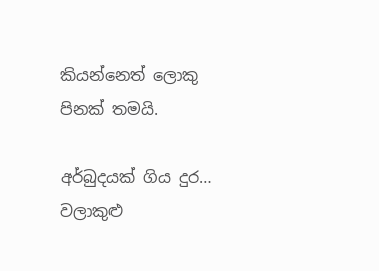කියන්නෙත් ලොකු පිනක් තමයි.

අර්බුදයක් ගිය දුර… වලාකුළු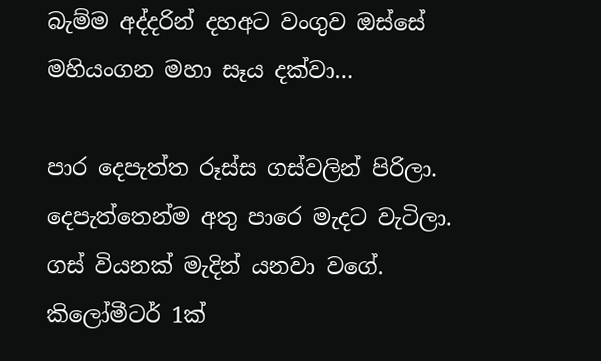බැම්ම අද්දරින් දහඅට වංගුව ඔස්සේ මහියංගන මහා සෑය දක්වා…

පාර දෙපැත්ත රූස්ස ගස්වලින් පිරිලා. දෙපැත්තෙන්ම අතු පාරෙ මැදට වැටිලා. ගස් වියනක් මැදින් යනවා වගේ. කිලෝමීටර් 1ක්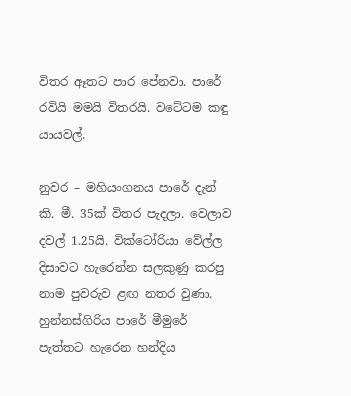විතර ඈතට පාර පේනවා. පාරේ රවියි මමයි විතරයි. වටේටම කඳු යායවල්.

නුවර – මහියංගනය පාරේ දැන් කි. මී. 35ක් විතර පැදලා. වෙලාව දවල් 1.25යි. වික්ටෝරියා වේල්ල දිසාවට හැරෙන්න සලකුණු කරපු නාම පුවරුව ළඟ නතර වුණා. හුන්නස්ගිරිය පාරේ මීමුරේ පැත්තට හැරෙන හන්දිය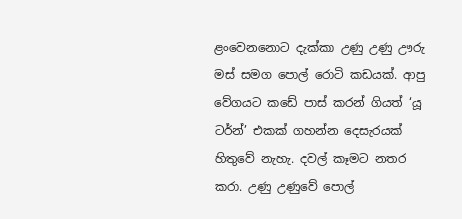ළංවෙනනොට දැක්කා උණු උණු ඌරු මස් සමග පොල් රොටි කඩයක්. ආපු වේගයට කඩේ පාස් කරන් ගියත් ‘යූ ටර්න්’ එකක් ගහන්න දෙසැරයක් හිතුවේ නැහැ. දවල් කෑමට නතර කරා. උණු උණුවේ පොල්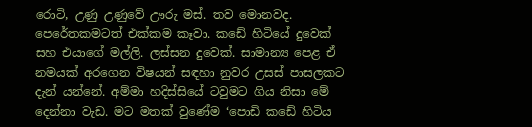රොටි, උණු උණුවේ ඌරු මස්. තව මොනවද. පෙරේතකමටත් එක්කම කෑවා. කඩේ හිටියේ දුවෙක් සහ එයාගේ මල්ලි. ලස්සන දුවෙක්. සාමාන්‍ය පෙළ ඒ නමයක් අරගෙන විෂයන් සඳහා නුවර උසස් පාසලකට දැන් යන්නේ. අම්මා හදිස්සියේ ටවුමට ගිය නිසා මේ දෙන්නා වැඩ. මට මතක් වුණේම ‘පොඩි කඩේ හිටිය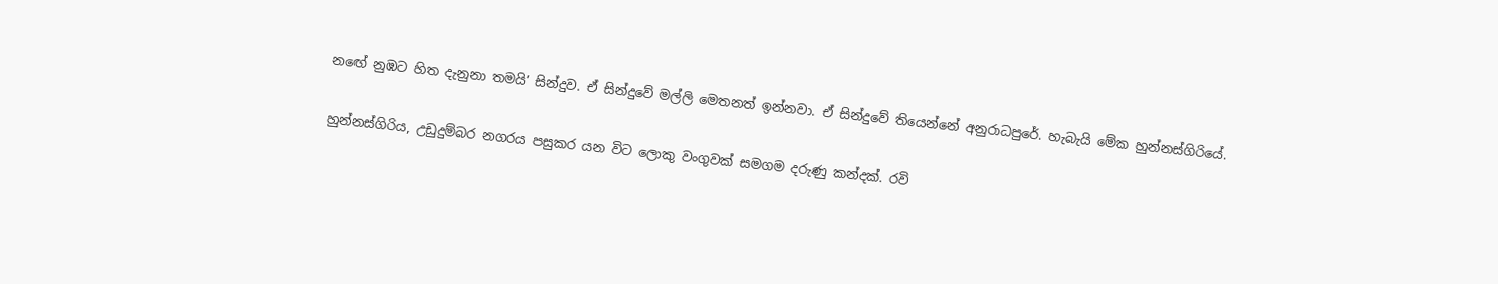නඟේ නුඹට හිත දැනුනා තමයි’ සින්දුව. ඒ සින්දුවේ මල්ලි මෙතනත් ඉන්නවා. ඒ සින්දුවේ තියෙන්නේ අනුරාධපුරේ. හැබැයි මේක හුන්නස්ගිරියේ.

හුන්නස්ගිරිය, උඩුදුම්බර නගරය පසුකර යන විට ලොකු වංගුවක් සමගම දරුණු කන්දක්. රවි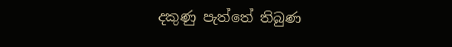දකුණු පැත්තේ තිබුණ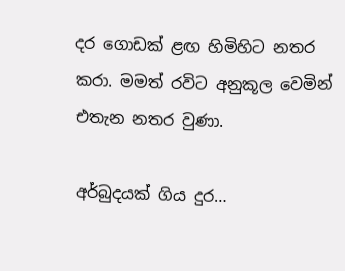දර ගොඩක් ළඟ හිමිහිට නතර කරා. මමත් රවිට අනුකූල වෙමින් එතැන නතර වුණා.

අර්බුදයක් ගිය දුර…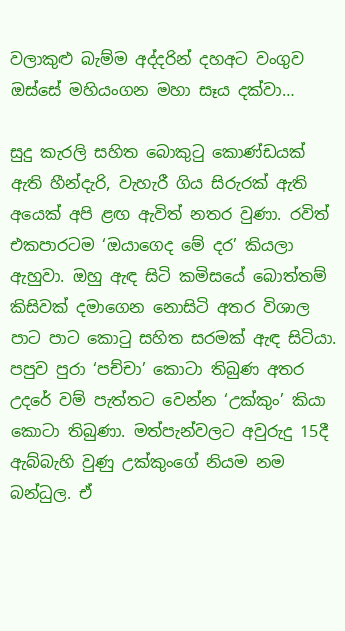වලාකුළු බැම්ම අද්දරින් දහඅට වංගුව ඔස්සේ මහියංගන මහා සෑය දක්වා…

සුදු කැරලි සහිත බොකුටු කොණ්ඩයක් ඇති හීන්දැරි, වැහැරී ගිය සිරුරක් ඇති අයෙක් අපි ළඟ ඇවිත් නතර වුණා. රවිත් එකපාරටම ‘ඔයාගෙද මේ දර’ කියලා ඇහුවා. ඔහු ඇඳ සිටි කමිසයේ බොත්තම් කිසිවක් දමාගෙන නොසිටි අතර විශාල පාට පාට කොටු සහිත සරමක් ඇඳ සිටියා. පපුව පුරා ‘පච්චා’ කොටා තිබුණ අතර උදරේ වම් පැත්තට වෙන්න ‘උක්කුං’ කියා කොටා තිබුණා. මත්පැන්වලට අවුරුදු 15දී ඇබ්බැහි වුණු උක්කුංගේ නියම නම බන්ධුල. ඒ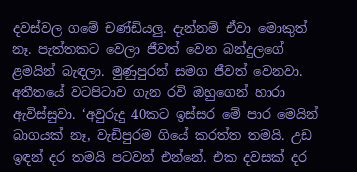දවස්වල ගමේ චණ්ඩියලු. දැන්නම් ඒවා මොකුත් නෑ. පැත්තකට වෙලා ජීවත් වෙන බන්දුලගේ ළමයින් බැඳලා. මුණුපුරන් සමග ජීවත් වෙනවා. අතීතයේ වටපිටාව ගැන රවි ඔහුගෙන් හාරා ඇවිස්සුවා. ‘අවුරුදු 40කට ඉස්සර මේ පාර මෙයින් බාගයක් නෑ, වැඩිපුරම ගියේ කරත්ත තමයි. උඩ ඉඳන් දර තමයි පටවන් එන්නේ. එක දවසක් දර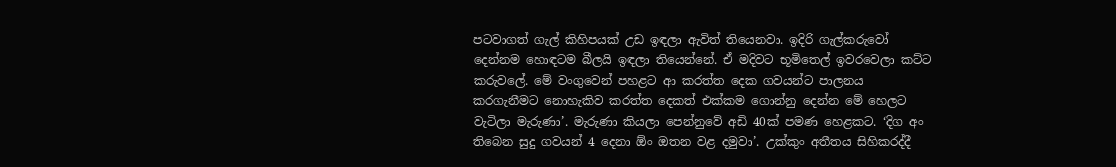පටවාගත් ගැල් කිහිපයක් උඩ ඉඳලා ඇවිත් තියෙනවා. ඉදිරි ගැල්කරුවෝ දෙන්නම හොඳටම බීලයි ඉඳලා තියෙන්නේ. ඒ මදිවට භූමිතෙල් ඉවරවෙලා කට්ට කරුවලේ. මේ වංගුවෙන් පහළට ආ කරත්ත දෙක ගවයන්ට පාලනය කරගැනීමට නොහැකිව කරත්ත දෙකත් එක්කම ගොන්නු දෙන්න මේ හෙලට වැටිලා මැරුණා’. මැරුණා කියලා පෙන්නුවේ අඩි 40ක් පමණ හෙළකට. ‘දිග අං තිබෙන සුදු ගවයන් 4 දෙනා ඕං ඔතන වළ දමුවා’. උක්කුං අතීතය සිහිකරද්දී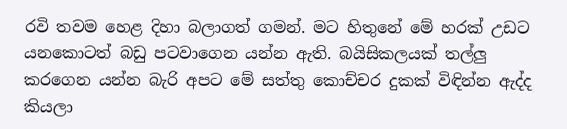රවි තවම හෙළ දිහා බලාගත් ගමන්. මට හිතුනේ මේ හරක් උඩට යනකොටත් බඩු පටවාගෙන යන්න ඇති. බයිසිකලයක් තල්ලු කරගෙන යන්න බැරි අපට මේ සත්තු කොච්චර දුකක් විඳින්න ඇද්ද කියලා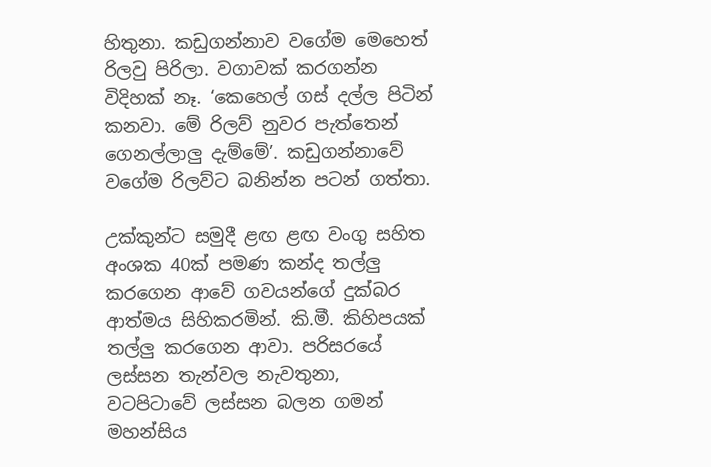හිතුනා. කඩුගන්නාව වගේම මෙහෙත් රිලවු පිරිලා. වගාවක් කරගන්න විදිහක් නෑ. ‘කෙහෙල් ගස් දල්ල පිටින් කනවා. මේ රිලව් නුවර පැත්තෙන් ගෙනල්ලාලු දැම්මේ’. කඩුගන්නාවේ වගේම රිලව්ට බනින්න පටන් ගත්තා.

උක්කුන්ට සමුදී ළඟ ළඟ වංගු සහිත අංශක 40ක් පමණ කන්ද තල්ලු කරගෙන ආවේ ගවයන්ගේ දුක්බර ආත්මය සිහිකරමින්. කි.මී. කිහිපයක් තල්ලු කරගෙන ආවා. පරිසරයේ ලස්සන තැන්වල නැවතුනා, වටපිටාවේ ලස්සන බලන ගමන් මහන්සිය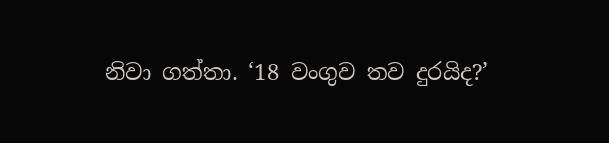නිවා ගත්තා. ‘18 වංගුව තව දුරයිද?’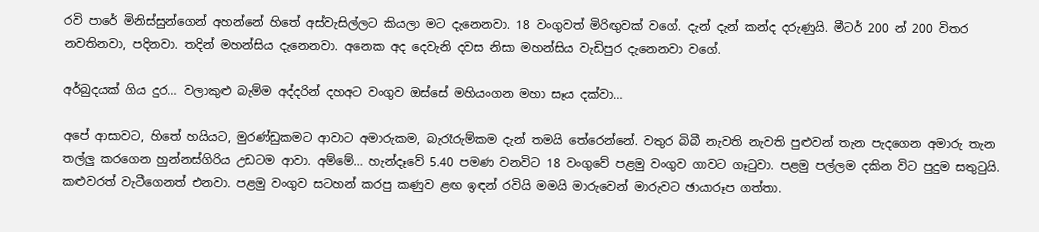රවි පාරේ මිනිස්සුන්ගෙන් අහන්නේ හිතේ අස්වැසිල්ලට කියලා මට දැනෙනවා. 18 වංගුවත් මිරිඟුවක් වගේ. දැන් දැන් කන්ද දරුණුයි. මීටර් 200 න් 200 විතර නවතිනවා, පදිනවා. තදින් මහන්සිය දැනෙනවා. අනෙක අද දෙවැනි දවස නිසා මහන්සිය වැඩිපුර දැනෙනවා වගේ.

අර්බුදයක් ගිය දුර… වලාකුළු බැම්ම අද්දරින් දහඅට වංගුව ඔස්සේ මහියංගන මහා සෑය දක්වා…

අපේ ආසාවට, හිතේ හයියට, මුරණ්ඩුකමට ආවාට අමාරුකම, බැරෑරුම්කම දැන් තමයි තේරෙන්නේ. වතුර බිබී නැවති නැවති පුළුවන් තැන පැදගෙන අමාරු තැන තල්ලු කරගෙන හුන්නස්ගිරිය උඩටම ආවා. අම්මේ… හැන්දෑවේ 5.40 පමණ වනවිට 18 වංගුවේ පළමු වංගුව ගාවට ගෑටුවා. පළමු පල්ලම දකින විට පුදුම සතුටුයි. කළුවරත් වැටීගෙනත් එනවා. පළමු වංගුව සටහන් කරපු කණුව ළඟ ඉඳන් රවියි මමයි මාරුවෙන් මාරුවට ඡායාරූප ගත්තා.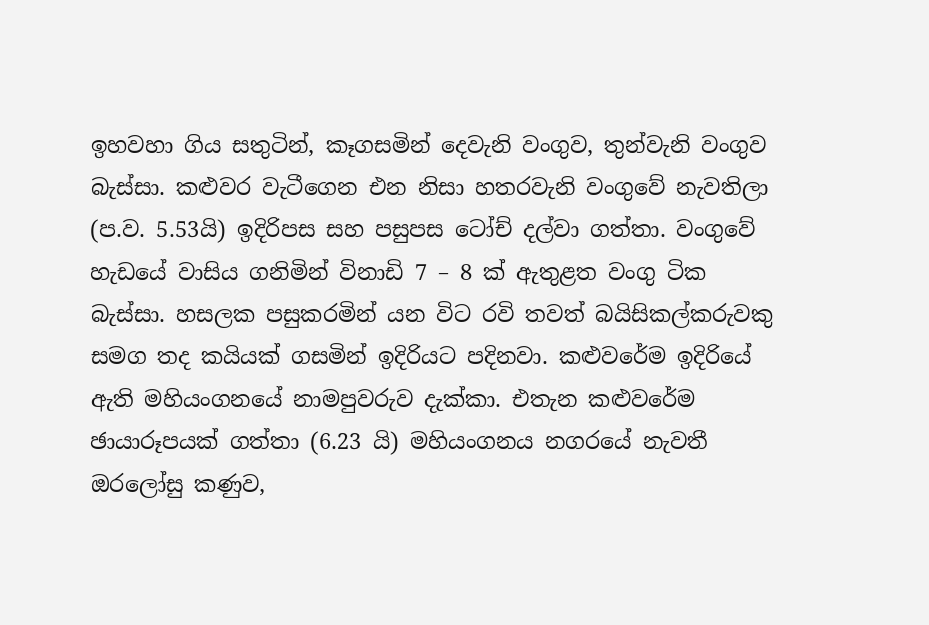ඉහවහා ගිය සතුටින්, කෑගසමින් දෙවැනි වංගුව, තුන්වැනි වංගුව බැස්සා. කළුවර වැටීගෙන එන නිසා හතරවැනි වංගුවේ නැවතිලා (ප.ව. 5.53යි) ඉදිරිපස සහ පසුපස ටෝච් දල්වා ගත්තා. වංගුවේ හැඩයේ වාසිය ගනිමින් විනාඩි 7 – 8 ක් ඇතුළත වංගු ටික බැස්සා. හසලක පසුකරමින් යන විට රවි තවත් බයිසිකල්කරුවකු සමග තද කයියක් ගසමින් ඉදිරියට පදිනවා. කළුවරේම ඉදිරියේ ඇති මහියංගනයේ නාමපුවරුව දැක්කා. එතැන කළුවරේම ඡායාරූපයක් ගත්තා (6.23 යි) මහියංගනය නගරයේ නැවතී ඔරලෝසු කණුව,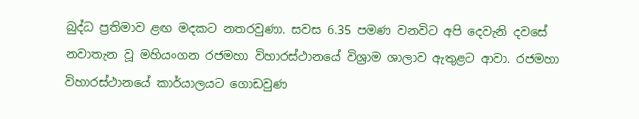බුද්ධ ප්‍රතිමාව ළඟ මදකට නතරවුණා. සවස 6.35 පමණ වනවිට අපි දෙවැනි දවසේ නවාතැන වූ මහියංගන රජමහා විහාරස්ථානයේ විශ්‍රාම ශාලාව ඇතුළට ආවා. රජමහා විහාරස්ථානයේ කාර්යාලයට ගොඩවුණ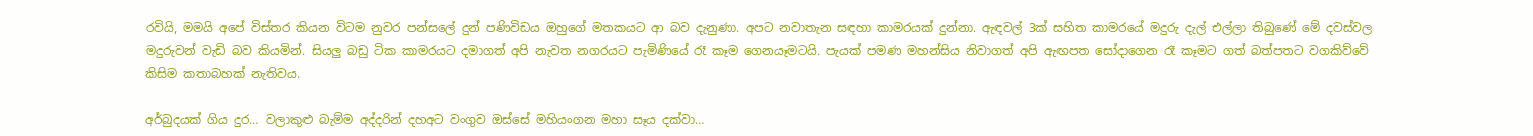රවියි, මමයි අපේ විස්තර කියන විටම නුවර පන්සලේ දුන් පණිවිඩය ඔහුගේ මතකයට ආ බව දැනුණා. අපට නවාතැන සඳහා කාමරයක් දුන්නා. ඇඳවල් 3ක් සහිත කාමරයේ මදුරු දැල් එල්ලා තිබුණේ මේ දවස්වල මදුරුවන් වැඩි බව කියමින්. සියලු බඩු ටික කාමරයට දමාගත් අපි නැවත නගරයට පැමිණියේ රෑ කෑම ගෙනයෑමටයි. පැයක් පමණ මහන්සිය නිවාගත් අපි ඇඟපත සෝදාගෙන රෑ කෑමට ගත් බත්පතට වගකිව්වේ කිසිම කතාබහක් නැතිවය.

අර්බුදයක් ගිය දුර… වලාකුළු බැම්ම අද්දරින් දහඅට වංගුව ඔස්සේ මහියංගන මහා සෑය දක්වා…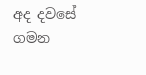අද දවසේ ගමන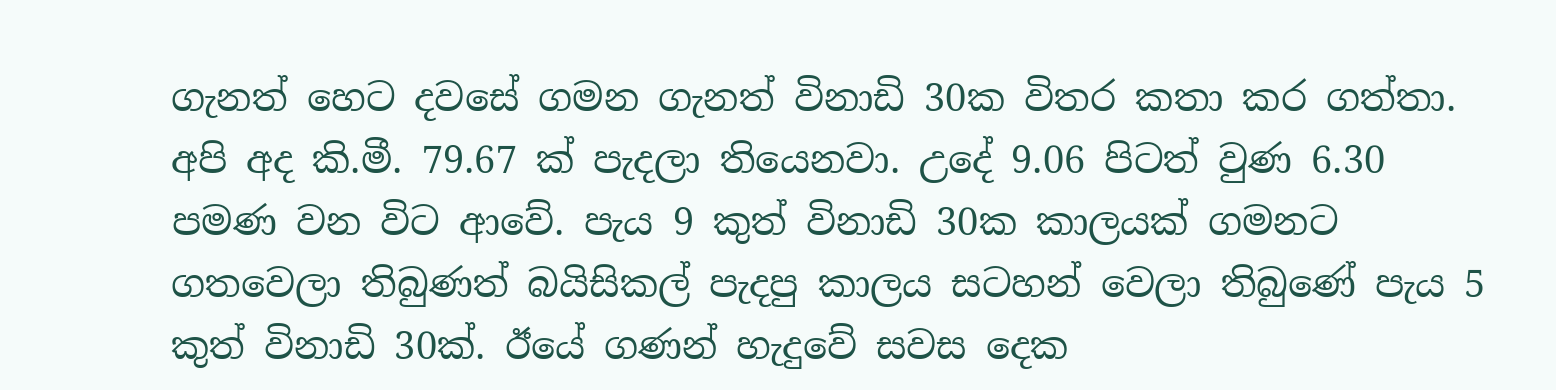ගැනත් හෙට දවසේ ගමන ගැනත් විනාඩි 30ක විතර කතා කර ගත්තා. අපි අද කි.මී. 79.67 ක් පැදලා තියෙනවා. උදේ 9.06 පිටත් වුණ 6.30 පමණ වන විට ආවේ. පැය 9 කුත් විනාඩි 30ක කාලයක් ගමනට ගතවෙලා තිබුණත් බයිසිකල් පැදපු කාලය සටහන් වෙලා තිබුණේ පැය 5 කුත් විනාඩි 30ක්. ඊයේ ගණන් හැදුවේ සවස දෙක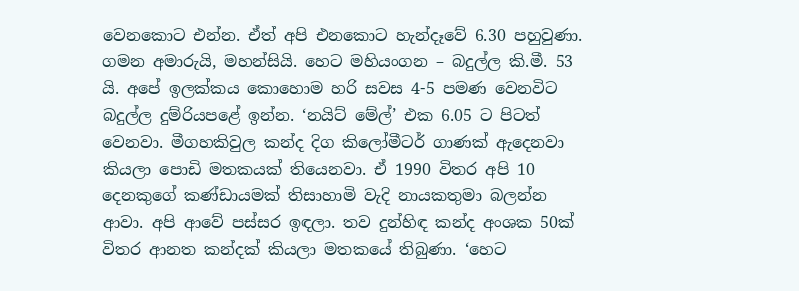වෙනකොට එන්න. ඒත් අපි එනකොට හැන්දෑවේ 6.30 පහුවුණා. ගමන අමාරුයි, මහන්සියි. හෙට මහියංගන – බදුල්ල කි.මී. 53 යි. අපේ ඉලක්කය කොහොම හරි සවස 4-5 පමණ වෙනවිට බදුල්ල දුම්රියපළේ ඉන්න. ‘නයිට් මේල්’ එක 6.05 ට පිටත් වෙනවා. මීගහකිවුල කන්ද දිග කිලෝමීටර් ගාණක් ඇදෙනවා කියලා පොඩි මතකයක් තියෙනවා. ඒ 1990 විතර අපි 10 දෙනකුගේ කණ්ඩායමක් තිසාහාමි වැදි නායකතුමා බලන්න ආවා. අපි ආවේ පස්සර ඉඳලා. තව දුන්හිඳ කන්ද අංශක 50ක් විතර ආනත කන්දක් කියලා මතකයේ තිබුණා. ‘හෙට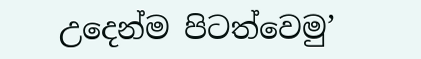උදෙන්ම පිටත්වෙමු’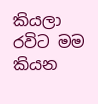කියලා රවිට මම කියන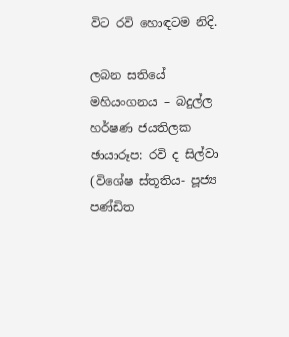විට රවි හොඳටම නිදි.

ලබන සතියේ මහියංගනය – බදුල්ල
හර්ෂණ ජයතිලක
ඡායාරූප: රවි ද සිල්වා
(විශේෂ ස්තූතිය- පූජ්‍ය පණ්ඩිත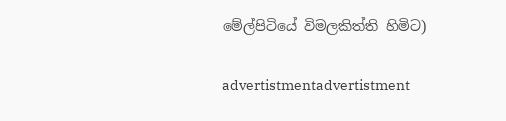මේල්පිටියේ විමලකිත්ති හිමිට)

advertistmentadvertistment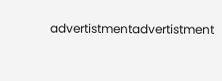advertistmentadvertistment